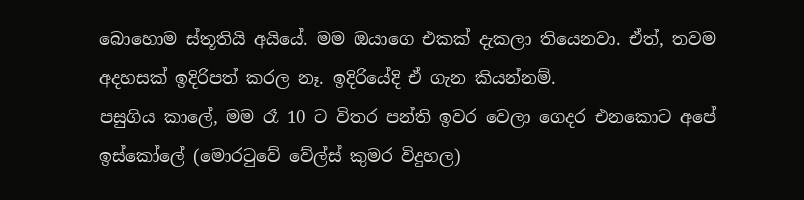බොහොම ස්තූතියි අයියේ. මම ඔයාගෙ එකක් දැකලා තියෙනවා. ඒත්, තවම අදහසක් ඉදිරිපත් කරල නෑ. ඉදිරියේදි ඒ ගැන කියන්නම්.
පසුගිය කාලේ, මම රෑ 10 ට විතර පන්ති ඉවර වෙලා ගෙදර එනකොට අපේ ඉස්කෝලේ (මොරටුවේ වේල්ස් කුමර විදුහල)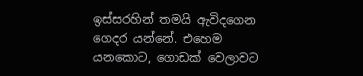ඉස්සරහින් තමයි ඇවිදගෙන ගෙදර යන්නේ. එහෙම යනකොට, ගොඩක් වෙලාවට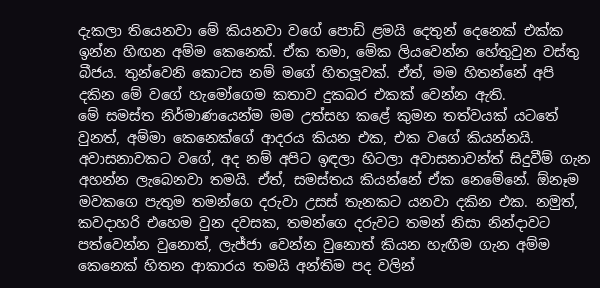දැකලා තියෙනවා මේ කියනවා වගේ පොඩි ළමයි දෙතුන් දෙනෙක් එක්ක ඉන්න හිඟන අම්ම කෙනෙක්. ඒක තමා, මේක ලියවෙන්න හේතුවුන වස්තු බීජය. තුන්වෙනි කොටස නම් මගේ හිතලූවක්. ඒත්, මම හිතන්නේ අපි දකින මේ වගේ හැමෝගෙම කතාව දුකබර එකක් වෙන්න ඇති.
මේ සමස්ත නිර්මාණයෙන්ම මම උත්සහ කළේ කුමන තත්වයක් යටතේ වුනත්, අම්මා කෙනෙක්ගේ ආදරය කියන එක, එක වගේ කියන්නයි. අවාසනාවකට වගේ, අද නම් අපිට ඉඳලා හිටලා අවාසනාවන්ත් සිදුවීම් ගැන අහන්න ලැබෙනවා තමයි. ඒත්, සමස්තය කියන්නේ ඒක නෙමේනේ. ඕනෑම මවකගෙ පැතුම තමන්ගෙ දරුවා උසස් තැනකට යනවා දකින එක. නමුත්, කවදාහරි එහෙම වුන දවසක, තමන්ගෙ දරුවට තමන් නිසා නින්දාවට පත්වෙන්න වුනොත්, ලැජ්ජා වෙන්න වුනොත් කියන හැඟීම ගැන අම්ම කෙනෙක් හිතන ආකාරය තමයි අන්තිම පද වලින්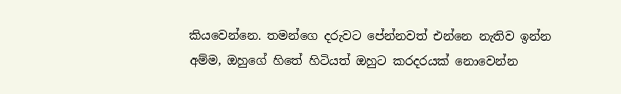කියවෙන්නෙ. තමන්ගෙ දරුවට පේන්නවත් එන්නෙ නැතිව ඉන්න අම්ම, ඔහුගේ හිතේ හිටියත් ඔහුට කරදරයක් නොවෙන්න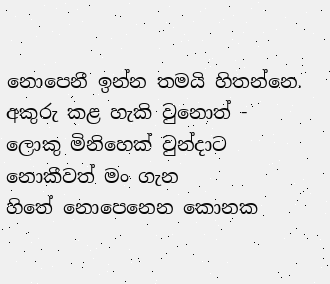නොපෙනී ඉන්න තමයි හිතන්නෙ.
අකුරු කළ හැකි වුනොත් - ලොකු මිනිහෙක් වුන්දාට
නොකීවත් මං ගැන
හිතේ නොපෙනෙන කොනක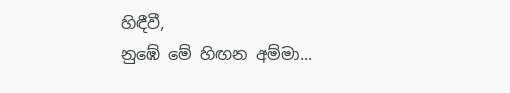හිඳීවී,
නුඹේ මේ හිඟන අම්මා...